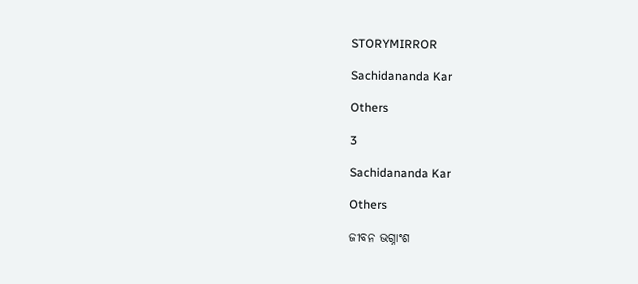STORYMIRROR

Sachidananda Kar

Others

3

Sachidananda Kar

Others

ଜୀବନ ଭଗ୍ନାଂଶ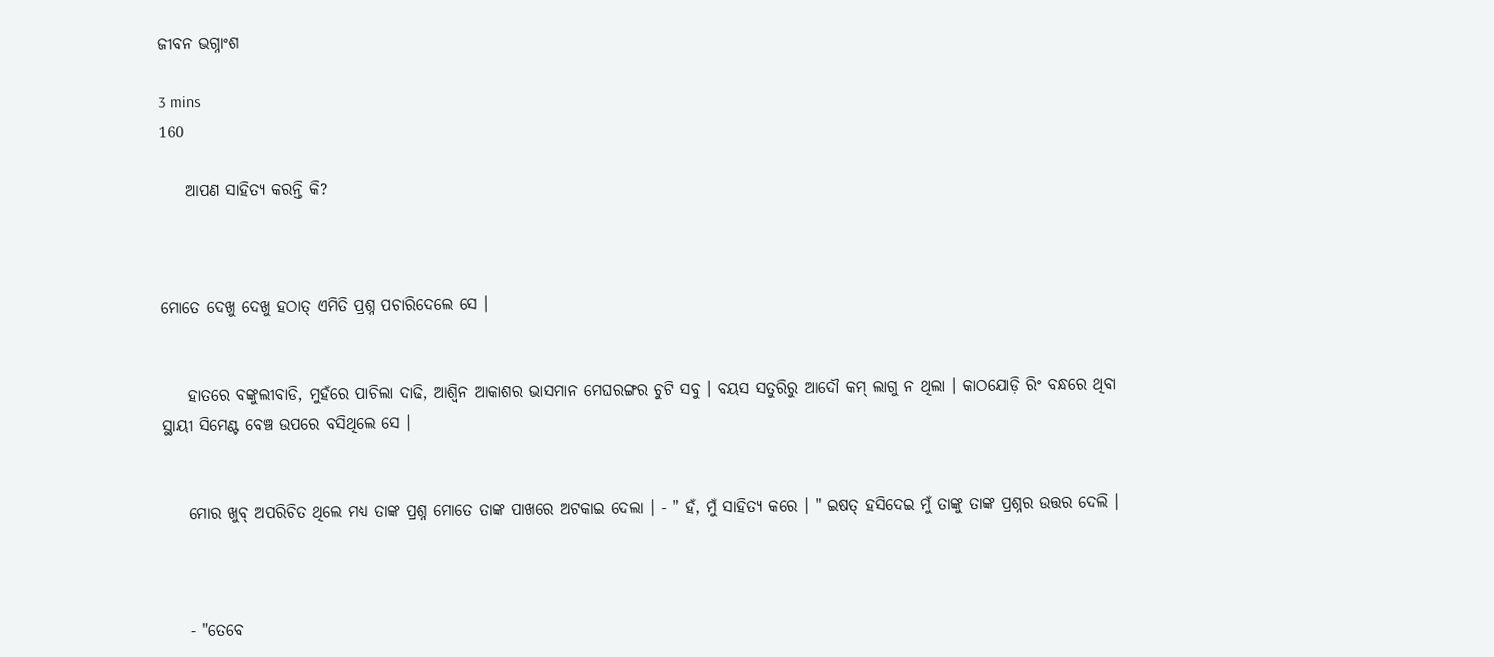ଜୀବନ ଭଗ୍ନାଂଶ

3 mins
160

    ଆପଣ ସାହିତ୍ୟ କରନ୍ତି କି?



ମୋତେ ଦେଖୁ ଦେଖୁ ହଠାତ୍ ଏମିତି ପ୍ରଶ୍ନ ପଚାରିଦେଲେ ସେ ।


    ହାତରେ ବଙ୍କୁଲୀବାଡି, ମୁହଁରେ ପାଚିଲା ଦାଢି, ଆଶ୍ଵିନ ଆକାଶର ଭାସମାନ ମେଘରଙ୍ଗର ଚୁଟି ସବୁ । ବୟସ ସତୁରିରୁ ଆଦୌ କମ୍ ଲାଗୁ ନ ଥିଲା । କାଠଯୋଡ଼ି ରିଂ ବନ୍ଧରେ ଥିବା ସ୍ଥାୟୀ ସିମେଣ୍ଟ ବେଞ୍ଚ ଉପରେ ବସିଥିଲେ ସେ ।


    ମୋର ଖୁବ୍ ଅପରିଚିତ ଥିଲେ ମଧ୍ୟ ତାଙ୍କ ପ୍ରଶ୍ନ ମୋତେ ତାଙ୍କ ପାଖରେ ଅଟକାଇ ଦେଲା । - " ହଁ, ମୁଁ ସାହିତ୍ୟ କରେ । " ଇଷତ୍ ହସିଦେଇ ମୁଁ ତାଙ୍କୁ ତାଙ୍କ ପ୍ରଶ୍ନର ଉତ୍ତର ଦେଲି ।



    - "ତେବେ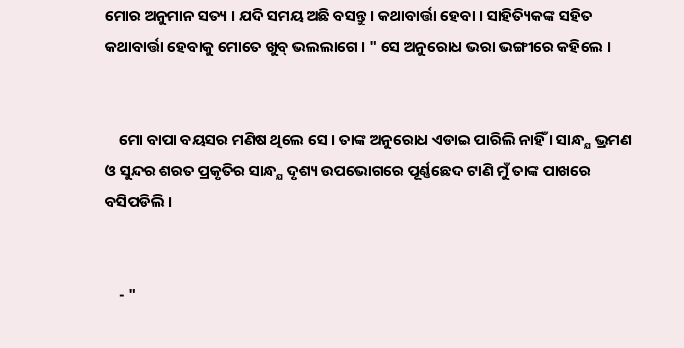ମୋର ଅନୁମାନ ସତ୍ୟ । ଯଦି ସମୟ ଅଛି ବସନ୍ତୁ । କଥାବାର୍ତ୍ତା ହେବା । ସାହିତ୍ୟିକଙ୍କ ସହିତ କଥାବାର୍ତ୍ତା ହେବାକୁ ମୋତେ ଖୁବ୍ ଭଲଲାଗେ । " ସେ ଅନୁରୋଧ ଭରା ଭଙ୍ଗୀରେ କହିଲେ ।


    ମୋ ବାପା ବୟସର ମଣିଷ ଥିଲେ ସେ । ତାଙ୍କ ଅନୁରୋଧ ଏଡାଇ ପାରିଲି ନାହିଁ । ସାନ୍ଧ୍ଯ ଭ୍ରମଣ ଓ ସୁନ୍ଦର ଶରତ ପ୍ରକୃତିର ସାନ୍ଧ୍ଯ ଦୃଶ୍ୟ ଉପଭୋଗରେ ପୂର୍ଣ୍ଣଛେଦ ଟାଣି ମୁଁ ତାଙ୍କ ପାଖରେ ବସିପଡିଲି ।


    - "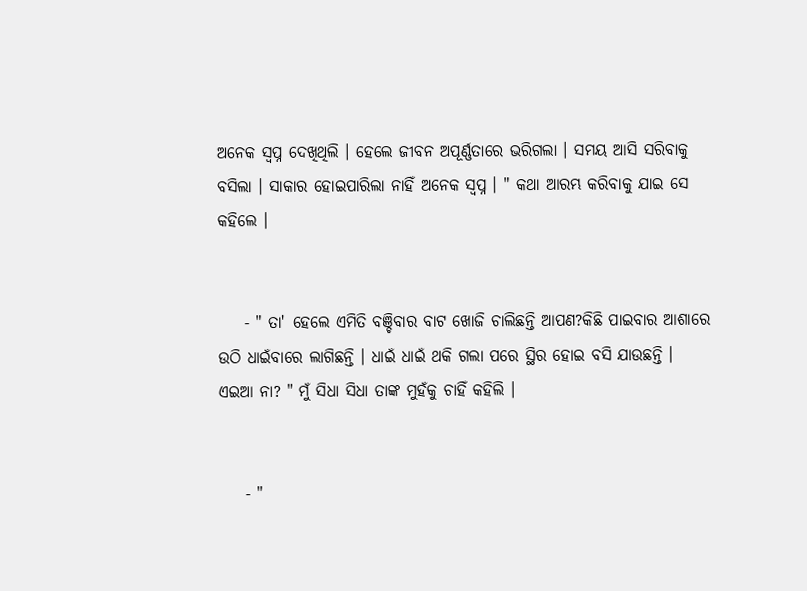ଅନେକ ସ୍ୱପ୍ନ ଦେଖିଥିଲି । ହେଲେ ଜୀବନ ଅପୂର୍ଣ୍ଣତାରେ ଭରିଗଲା । ସମୟ ଆସି ସରିବାକୁ ବସିଲା । ସାକାର ହୋଇପାରିଲା ନାହିଁ ଅନେକ ସ୍ୱପ୍ନ । " କଥା ଆରମ୍ଭ କରିବାକୁ ଯାଇ ସେ କହିଲେ ।


    - " ତା' ହେଲେ ଏମିତି ବଞ୍ଚିବାର ବାଟ ଖୋଜି ଚାଲିଛନ୍ତି ଆପଣ?କିଛି ପାଇବାର ଆଶାରେ ଉଠି ଧାଇଁବାରେ ଲାଗିଛନ୍ତି । ଧାଇଁ ଧାଇଁ ଥକି ଗଲା ପରେ ସ୍ଥିର ହୋଇ ବସି ଯାଉଛନ୍ତି । ଏଇଆ ନା? " ମୁଁ ସିଧା ସିଧା ତାଙ୍କ ମୁହଁକୁ ଚାହିଁ କହିଲି ।


    - "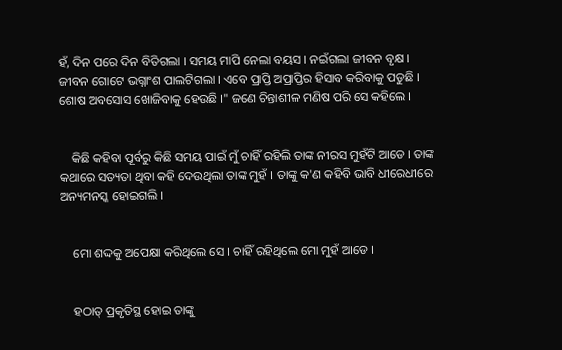ହଁ, ଦିନ ପରେ ଦିନ ବିତିଗଲା । ସମୟ ମାପି ନେଲା ବୟସ । ନଇଁଗଲା ଜୀବନ ବୃକ୍ଷ । ଜୀବନ ଗୋଟେ ଭଗ୍ନାଂଶ ପାଲଟିଗଲା । ଏବେ ପ୍ରାପ୍ତି ଅପ୍ରାପ୍ତିର ହିସାବ କରିବାକୁ ପଡୁଛି । ଶୋଷ ଅବସୋସ ଖୋଜିବାକୁ ହେଉଛି ।" ଜଣେ ଚିନ୍ତାଶୀଳ ମଣିଷ ପରି ସେ କହିଲେ ।


    କିଛି କହିବା ପୂର୍ବରୁ କିଛି ସମୟ ପାଇଁ ମୁଁ ଚାହିଁ ରହିଲି ତାଙ୍କ ନୀରସ ମୁହଁଟି ଆଡେ । ତାଙ୍କ କଥାରେ ସତ୍ୟତା ଥିବା କହି ଦେଉଥିଲା ତାଙ୍କ ମୁହଁ । ତାଙ୍କୁ କ'ଣ କହିବି ଭାବି ଧୀରେଧୀରେ ଅନ୍ୟମନସ୍କ ହୋଇଗଲି ।


    ମୋ ଶଦ୍ଦକୁ ଅପେକ୍ଷା କରିଥିଲେ ସେ । ଚାହିଁ ରହିଥିଲେ ମୋ ମୁହଁ ଆଡେ ।


    ହଠାତ୍ ପ୍ରକୃତିସ୍ଥ ହୋଇ ତାଙ୍କୁ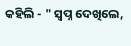କହିଲି - " ସ୍ୱପ୍ନ ଦେଖିଲେ,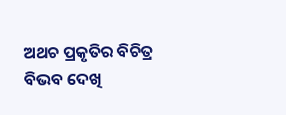ଅଥଚ ପ୍ରକୃତିର ବିଚିତ୍ର ବିଭବ ଦେଖି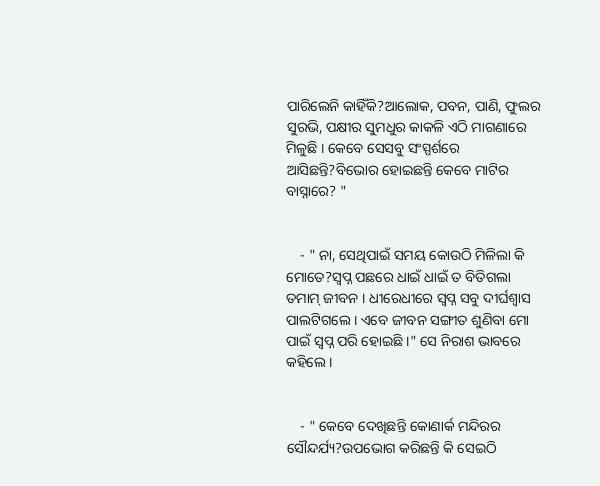ପାରିଲେନି କାହିଁକି?ଆଲୋକ, ପବନ, ପାଣି, ଫୁଲର ସୁରଭି, ପକ୍ଷୀର ସୁମଧୁର କାକଳି ଏଠି ମାଗଣାରେ ମିଳୁଛି । କେବେ ସେସବୁ ସଂସ୍ପର୍ଶରେ ଆସିଛନ୍ତି?ବିଭୋର ହୋଇଛନ୍ତି କେବେ ମାଟିର ବାସ୍ନାରେ? "


    - " ନା, ସେଥିପାଇଁ ସମୟ କୋଉଠି ମିଳିଲା କି ମୋତେ?ସ୍ୱପ୍ନ ପଛରେ ଧାଇଁ ଧାଇଁ ତ ବିତିଗଲା ତମାମ୍ ଜୀବନ । ଧୀରେଧୀରେ ସ୍ୱପ୍ନ ସବୁ ଦୀର୍ଘଶ୍ବାସ ପାଲଟିଗଲେ । ଏବେ ଜୀବନ ସଙ୍ଗୀତ ଶୁଣିବା ମୋ ପାଇଁ ସ୍ୱପ୍ନ ପରି ହୋଇଛି ।" ସେ ନିରାଶ ଭାବରେ କହିଲେ ।


    - " କେବେ ଦେଖିଛନ୍ତି କୋଣାର୍କ ମନ୍ଦିରର ସୌନ୍ଦର୍ଯ୍ୟ?ଉପଭୋଗ କରିଛନ୍ତି କି ସେଇଠି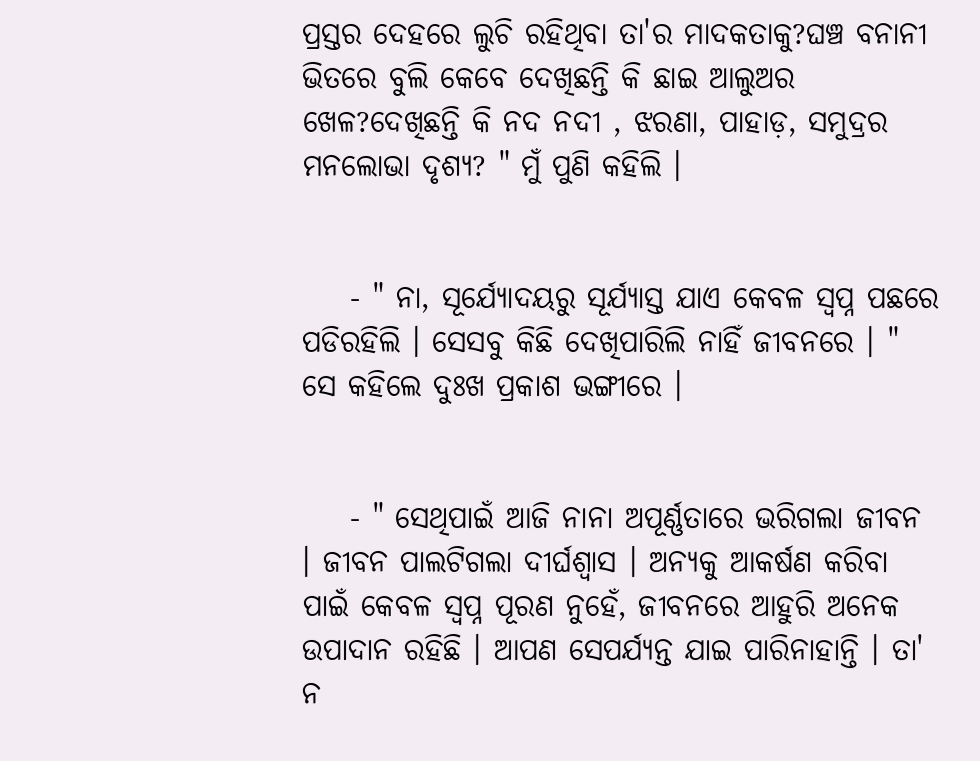ପ୍ରସ୍ତର ଦେହରେ ଲୁଚି ରହିଥିବା ତା'ର ମାଦକତାକୁ?ଘଞ୍ଚ ବନାନୀ ଭିତରେ ବୁଲି କେବେ ଦେଖିଛନ୍ତି କି ଛାଇ ଆଲୁଅର ଖେଳ?ଦେଖିଛନ୍ତି କି ନଦ ନଦୀ , ଝରଣା, ପାହାଡ଼, ସମୁଦ୍ରର ମନଲୋଭା ଦୃଶ୍ୟ? " ମୁଁ ପୁଣି କହିଲି ।


    - " ନା, ସୂର୍ଯ୍ୟୋଦୟରୁ ସୂର୍ଯ୍ୟାସ୍ତ ଯାଏ କେବଳ ସ୍ୱପ୍ନ ପଛରେ ପଡିରହିଲି । ସେସବୁ କିଛି ଦେଖିପାରିଲି ନାହିଁ ଜୀବନରେ । " ସେ କହିଲେ ଦୁଃଖ ପ୍ରକାଶ ଭଙ୍ଗୀରେ ।


    - " ସେଥିପାଇଁ ଆଜି ନାନା ଅପୂର୍ଣ୍ଣତାରେ ଭରିଗଲା ଜୀବନ । ଜୀବନ ପାଲଟିଗଲା ଦୀର୍ଘଶ୍ବାସ । ଅନ୍ୟକୁ ଆକର୍ଷଣ କରିବା ପାଇଁ କେବଳ ସ୍ୱପ୍ନ ପୂରଣ ନୁହେଁ, ଜୀବନରେ ଆହୁରି ଅନେକ ଉପାଦାନ ରହିଛି । ଆପଣ ସେପର୍ଯ୍ୟନ୍ତ ଯାଇ ପାରିନାହାନ୍ତି । ତା' ନ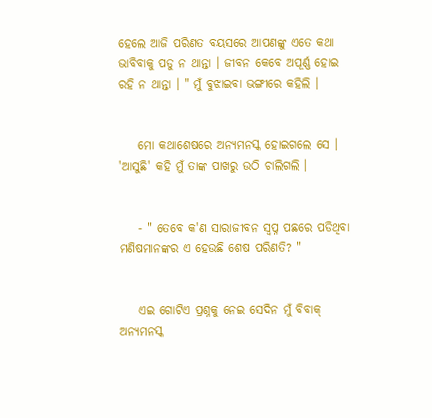ହେଲେ ଆଜି ପରିଣତ ବୟସରେ ଆପଣଙ୍କୁ ଏତେ କଥା ଭାବିବାକୁ ପଡୁ ନ ଥାନ୍ତା । ଜୀବନ କେବେ ଅପୂର୍ଣ୍ଣ ହୋଇ ରହି ନ ଥାନ୍ତା । " ମୁଁ ବୁଝାଇବା ଭଙ୍ଗୀରେ କହିଲି ।


    ମୋ କଥାଶେଷରେ ଅନ୍ୟମନସ୍କ ହୋଇଗଲେ ସେ । 'ଆସୁଛି' କହି ମୁଁ ତାଙ୍କ ପାଖରୁ ଉଠି ଚାଲିଗଲି ।


    - " ତେବେ କ'ଣ ସାରାଜୀବନ ସ୍ୱପ୍ନ ପଛରେ ପଡିଥିବା ମଣିଷମାନଙ୍କର ଏ ହେଉଛି ଶେଷ ପରିଣତି? "


    ଏଇ ଗୋଟିଏ ପ୍ରଶ୍ନକୁ ନେଇ ସେଦିନ ମୁଁ ବିବାକ୍ ଅନ୍ୟମନସ୍କ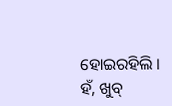ହୋଇରହିଲି । ହଁ, ଖୁବ୍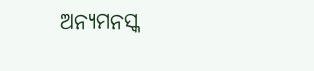ଅନ୍ୟମନସ୍କ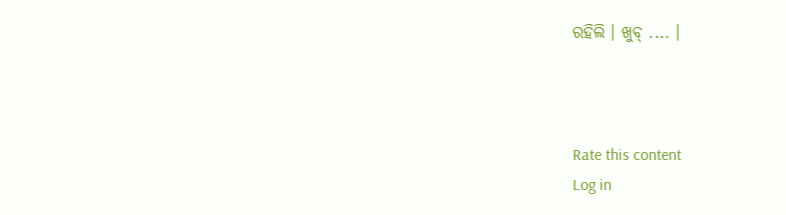ରହିଲି । ଖୁବ୍ .... ।



Rate this content
Log in